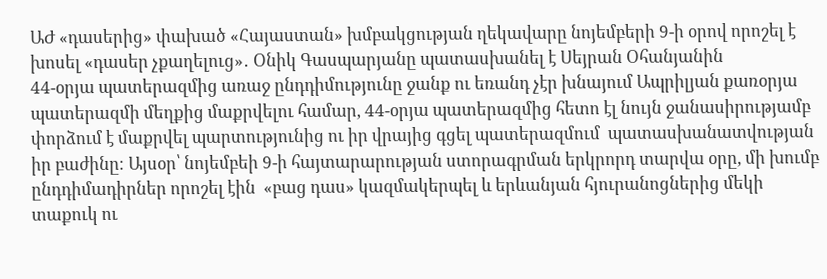ԱԺ «դասերից» փախած «Հայաստան» խմբակցության ղեկավարը նոյեմբերի 9-ի օրով որոշել է խոսել «դասեր չքաղելուց»․ Օնիկ Գասպարյանը պատասխանել է Սեյրան Օհանյանին
44-օրյա պատերազմից առաջ ընդդիմությունը ջանք ու եռանդ չէր խնայում Ապրիլյան քառօրյա պատերազմի մեղքից մաքրվելու համար, 44-օրյա պատերազմից հետո էլ նույն ջանասիրությամբ փորձում է մաքրվել պարտությունից ու իր վրայից գցել պատերազմում  պատասխանատվության իր բաժինը։ Այսօր՝ նոյեմբեի 9-ի հայտարարության ստորագրման երկրորդ տարվա օրը, մի խումբ ընդդիմադիրներ որոշել էին  «բաց դաս» կազմակերպել և երևանյան հյուրանոցներից մեկի տաքուկ ու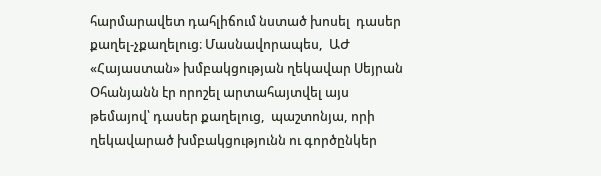հարմարավետ դահլիճում նստած խոսել  դասեր  քաղել-չքաղելուց։ Մասնավորապես,  ԱԺ «Հայաստան» խմբակցության ղեկավար Սեյրան Օհանյանն էր որոշել արտահայտվել այս թեմայով՝ դասեր քաղելուց,  պաշտոնյա, որի ղեկավարած խմբակցությունն ու գործընկեր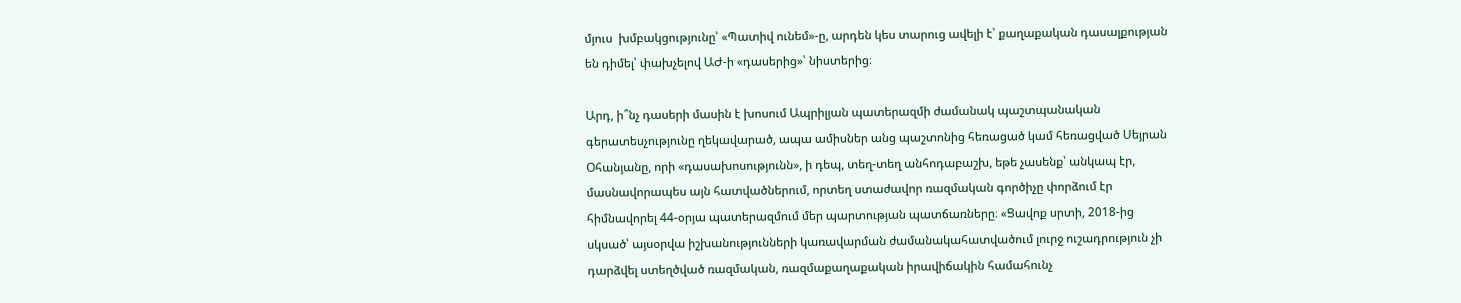մյուս  խմբակցությունը՝ «Պատիվ ունեմ»-ը, արդեն կես տարուց ավելի է՝ քաղաքական դասալքության են դիմել՝ փախչելով ԱԺ-ի «դասերից»՝ նիստերից։

Արդ, ի՞նչ դասերի մասին է խոսում Ապրիլյան պատերազմի ժամանակ պաշտպանական գերատեսչությունը ղեկավարած, ապա ամիսներ անց պաշտոնից հեռացած կամ հեռացված Սեյրան Օհանյանը, որի «դասախոսությունն», ի դեպ, տեղ-տեղ անհոդաբաշխ, եթե չասենք՝ անկապ էր, մասնավորապես այն հատվածներում, որտեղ ստաժավոր ռազմական գործիչը փորձում էր հիմնավորել 44-օրյա պատերազմում մեր պարտության պատճառները։ «Ցավոք սրտի, 2018-ից սկսած՝ այսօրվա իշխանությունների կառավարման ժամանակահատվածում լուրջ ուշադրություն չի դարձվել ստեղծված ռազմական, ռազմաքաղաքական իրավիճակին համահունչ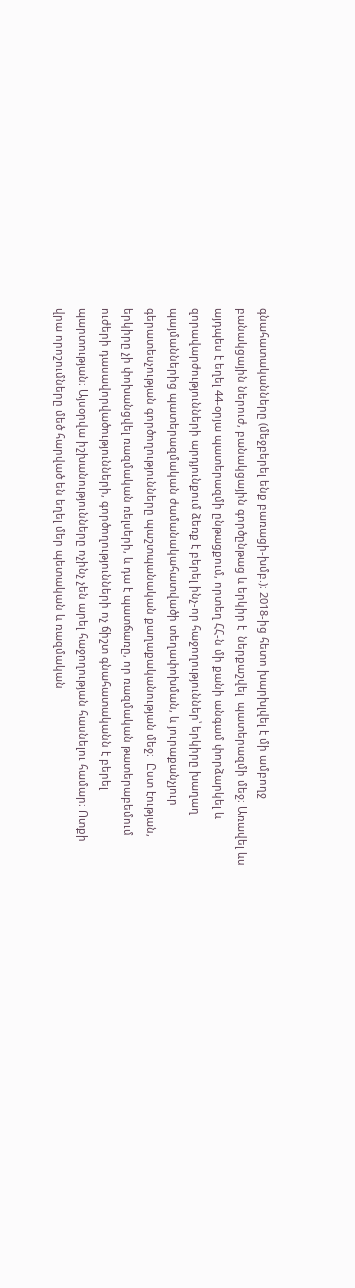գնահատականները (մեջբերել ենք բառացի-խմբ.)։ 2018-ից հետո խարխլվել է մի ամբողջ բանակցային ներուժ, բանակցային գործընթաց և երկիր է  ներքաշվել  պատերազմի մեջ։ Առավել ևս այդպես է եղել 44-օրյա պատերազմի ընթացքում, որտեղ ՀՀ-ն մի քանի անգամ փորձարկել և զորավարժությունների արդյունքում ձեռք է բերել ինչ-որ հաջողություններ՝ երկիրը խաղաղ պայմաններից պատերազմական ժամանակահատվածի տեղափոխման, և յուրաքանչյուր գերատեսչության գործողությունները պաշտպանական քաղաքականության մեջ։  Ըստ էության, երկիրը չի փոխանցվել ռազմական ռելսերի, և դա է պատճառը, որ ռազմական թատերաբեմում ուժերի դասավորվածությունների, գործողությունների ոչ ճիշտ գնահատականն է բերել պարտության։ Այսօրվա իշխանությունները ոչինչ չեն արել հաջողության հասնելու համար։ Ոտքի վրա որոշումները մեծ հարված են եղել մեր պետական և ռազմական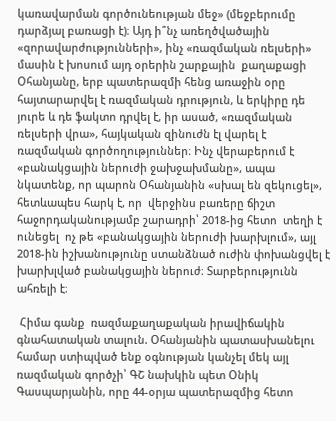կառավարման գործունեության մեջ» (մեջբերումը դարձյալ բառացի է)։ Այդ ի՞նչ առեղծվածային «զորավարժությունների», ինչ «ռազմական ռելսերի» մասին է խոսում այդ օրերին շարքային  քաղաքացի Օհանյանը, երբ պատերազմի հենց առաջին օրը հայտարարվել է ռազմական դրություն, և երկիրը դե յուրե և դե ֆակտո դրվել է, իր ասած, «ռազմական ռելսերի վրա», հայկական զինուժն էլ վարել է  ռազմական գործողություններ։ Ինչ վերաբերում է «բանակցային ներուժի ջախջախմանը», ապա նկատենք, որ պարոն Օհանյանին «սխալ են զեկուցել», հետևապես հարկ է, որ  վերջինս բառերը ճիշտ հաջորդականությամբ շարադրի՝ 2018-ից հետո  տեղի է ունեցել  ոչ թե «բանակցային ներուժի խարխլում», այլ 2018-ին իշխանությունը ստանձնած ուժին փոխանցվել է խարխլված բանակցային ներուժ։ Տարբերությունն ահռելի է։

 Հիմա գանք  ռազմաքաղաքական իրավիճակին  գնահատական տալուն. Օհանյանին պատասխանելու համար ստիպված ենք օգնության կանչել մեկ այլ ռազմական գործչի՝ ԳՇ նախկին պետ Օնիկ Գասպարյանին, որը 44-օրյա պատերազմից հետո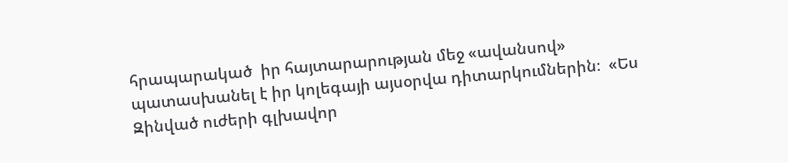հրապարակած  իր հայտարարության մեջ «ավանսով» պատասխանել է իր կոլեգայի այսօրվա դիտարկումներին։  «Ես Զինված ուժերի գլխավոր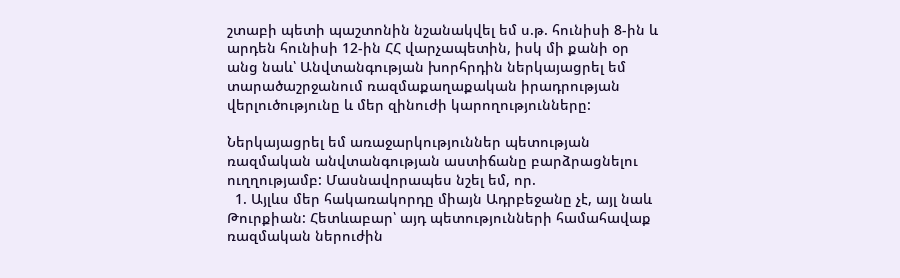շտաբի պետի պաշտոնին նշանակվել եմ ս.թ. հունիսի 8-ին և արդեն հունիսի 12-ին ՀՀ վարչապետին, իսկ մի քանի օր անց նաև՝ Անվտանգության խորհրդին ներկայացրել եմ տարածաշրջանում ռազմաքաղաքական իրադրության վերլուծությունը և մեր զինուժի կարողությունները:

Ներկայացրել եմ առաջարկություններ պետության ռազմական անվտանգության աստիճանը բարձրացնելու ուղղությամբ: Մասնավորապես նշել եմ, որ.
  1. Այլևս մեր հակառակորդը միայն Ադրբեջանը չէ, այլ նաև Թուրքիան: Հետևաբար՝ այդ պետությունների համահավաք ռազմական ներուժին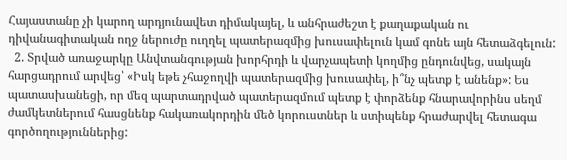Հայաստանը չի կարող արդյունավետ դիմակայել, և անհրաժեշտ է քաղաքական ու դիվանագիտական ողջ ներուժը ուղղել պատերազմից խուսափելուն կամ գոնե այն հետաձգելուն:
  2. Տրված առաջարկը Անվտանգության խորհրդի և վարչապետի կողմից ընդունվեց, սակայն հարցադրում արվեց՝ «Իսկ եթե չհաջողվի պատերազմից խուսափել, ի՞նչ պետք է անենք»: Ես պատասխանեցի, որ մեզ պարտադրված պատերազմում պետք է փորձենք հնարավորինս սեղմ ժամկետներում հասցնենք հակառակորդին մեծ կորուստներ և ստիպենք հրաժարվել հետագա գործողություններից: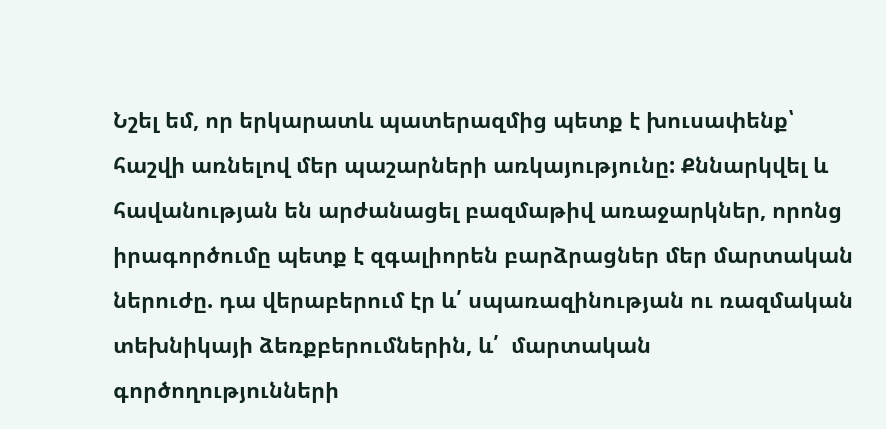Նշել եմ, որ երկարատև պատերազմից պետք է խուսափենք՝ հաշվի առնելով մեր պաշարների առկայությունը: Քննարկվել և հավանության են արժանացել բազմաթիվ առաջարկներ, որոնց իրագործումը պետք է զգալիորեն բարձրացներ մեր մարտական ներուժը. դա վերաբերում էր և՛ սպառազինության ու ռազմական տեխնիկայի ձեռքբերումներին, և՛  մարտական գործողությունների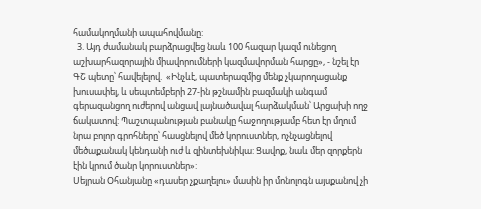համակողմանի ապահովմանը:
  3. Այդ ժամանակ բարձրացվեց նաև 100 հազար կազմ ունեցող աշխարհազորային միավորումների կազմավորման հարցը», - նշել էր ԳՇ պետը՝ հավելելով.  «Ինչևէ, պատերազմից մենք չկարողացանք խուսափել, և սեպտեմբերի 27-ին թշնամին բազմակի անգամ գերազանցող ուժերով անցավ լայնածավալ հարձակման՝ Արցախի ողջ ճակատով: Պաշտպանության բանակը հաջողությամբ հետ էր մղում նրա բոլոր գրոհները՝ հասցնելով մեծ կորուստներ, ոչնչացնելով մեծաքանակ կենդանի ուժ և զինտեխնիկա: Ցավոք, նաև մեր զորքերն էին կրում ծանր կորուստներ»:
Սեյրան Օհանյանը «դասեր չքաղելու» մասին իր մոնոլոգն այսքանով չի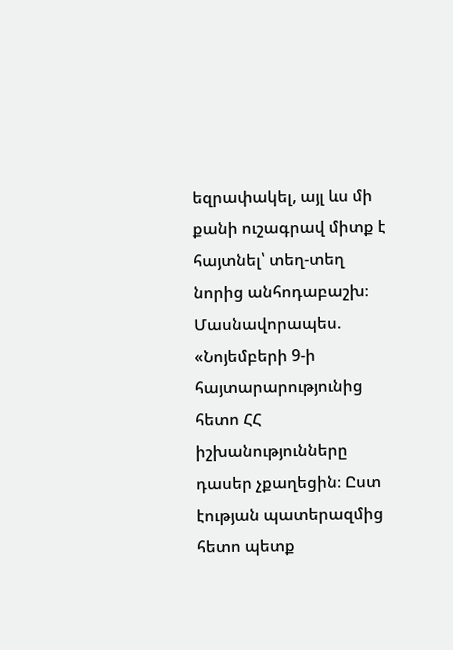եզրափակել, այլ ևս մի  քանի ուշագրավ միտք է հայտնել՝ տեղ-տեղ նորից անհոդաբաշխ։ Մասնավորապես. «Նոյեմբերի 9-ի հայտարարությունից  հետո ՀՀ իշխանությունները  դասեր չքաղեցին։ Ըստ էության պատերազմից հետո պետք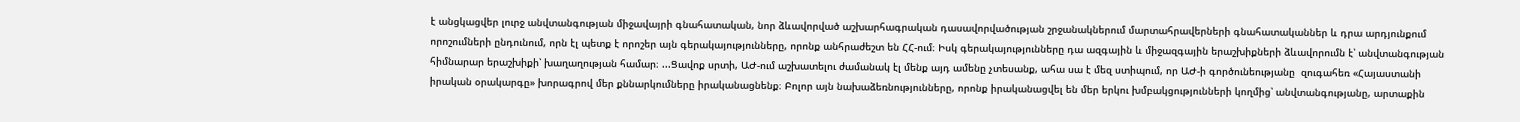է անցկացվեր լուրջ անվտանգության միջավայրի գնահատական, նոր ձևավորված աշխարհագրական դասավորվածության շրջանակներում մարտահրավերների գնահատականներ և դրա արդյունքում որոշումների ընդունում, որն էլ պետք է որոշեր այն գերակայությունները, որոնք անհրաժեշտ են ՀՀ-ում։ Իսկ գերակայությունները դա ազգային և միջազգային երաշխիքների ձևավորումն է՝ անվտանգության հիմնարար երաշխիքի՝ խաղաղության համար։ ...Ցավոք սրտի, ԱԺ-ում աշխատելու ժամանակ էլ մենք այդ ամենը չտեսանք, ահա սա է մեզ ստիպում, որ ԱԺ-ի գործունեությանը  զուգահեռ «Հայաստանի իրական օրակարգը» խորագրով մեր քննարկումները իրականացնենք։ Բոլոր այն նախաձեռնությունները, որոնք իրականացվել են մեր երկու խմբակցությունների կողմից՝ անվտանգությանը, արտաքին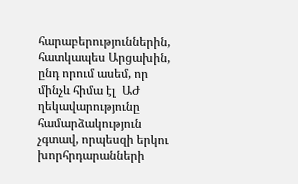հարաբերություններին, հատկապես Արցախին, ընդ որում ասեմ, որ մինչև հիմա էլ  ԱԺ ղեկավարությունը համարձակություն չգտավ, որպեսզի երկու խորհրդարանների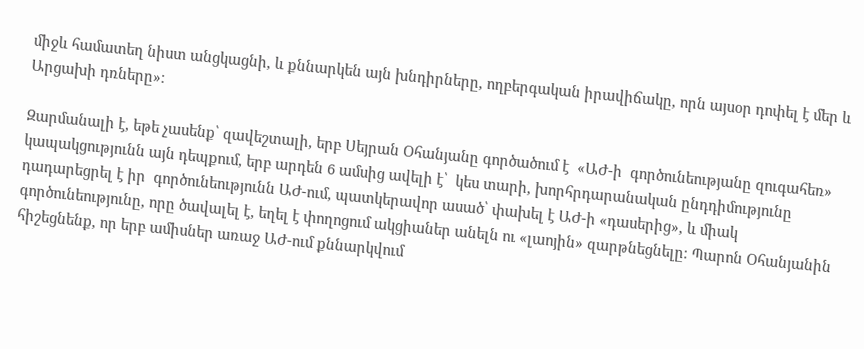միջև համատեղ նիստ անցկացնի, և քննարկեն այն խնդիրները, ողբերգական իրավիճակը, որն այսօր դոփել է մեր և Արցախի դռները»։

Զարմանալի է, եթե չասենք՝ զավեշտալի, երբ Սեյրան Օհանյանը գործածում է  «ԱԺ-ի  գործունեությանը զուգահեռ» կապակցությունն այն դեպքում, երբ արդեն 6 ամսից ավելի է՝  կես տարի, խորհրդարանական ընդդիմությունը դադարեցրել է իր  գործունեությունն ԱԺ-ում, պատկերավոր ասած՝ փախել է ԱԺ-ի «դասերից», և միակ գործունեությունը, որը ծավալել է, եղել է փողոցում ակցիաներ անելն ու «լաոյին» զարթնեցնելը։ Պարոն Օհանյանին հիշեցնենք, որ երբ ամիսներ առաջ ԱԺ-ում քննարկվում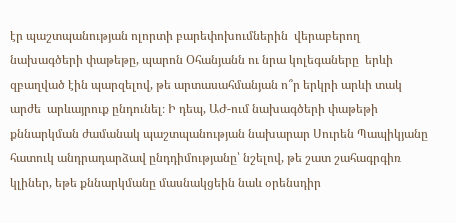էր պաշտպանության ոլորտի բարեփոխումներին  վերաբերող նախագծերի փաթեթը, պարոն Օհանյանն ու նրա կոլեգաները  երևի զբաղված էին պարզելով, թե արտասահմանյան ո՞ր երկրի արևի տակ արժե  արևայրուք ընդունել։ Ի դեպ, ԱԺ-ում նախագծերի փաթեթի քննարկման ժամանակ պաշտպանության նախարար Սուրեն Պապիկյանը հատուկ անդրադարձավ ընդդիմությանը՝ նշելով, թե շատ շահագրգիռ կլիներ, եթե քննարկմանը մասնակցեին նաև օրենսդիր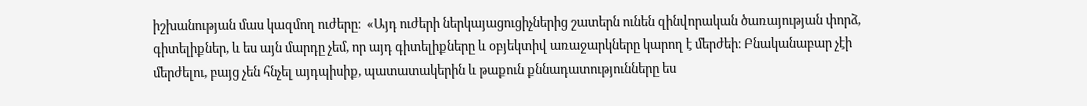իշխանության մաս կազմող ուժերը։  «Այդ ուժերի ներկայացուցիչներից շատերն ունեն զինվորական ծառայության փորձ, գիտելիքներ, և ես այն մարդը չեմ, որ այդ գիտելիքները և օբյեկտիվ առաջարկները կարող է մերժեի։ Բնականաբար չէի մերժելու, բայց չեն հնչել այդպիսիք, պատատակերին և թաքուն քննադատությունները ես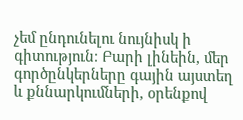չեմ ընդունելու նույնիսկ ի գիտություն։ Բարի լինեին, մեր գործընկերները գային այստեղ և քննարկումների, օրենքով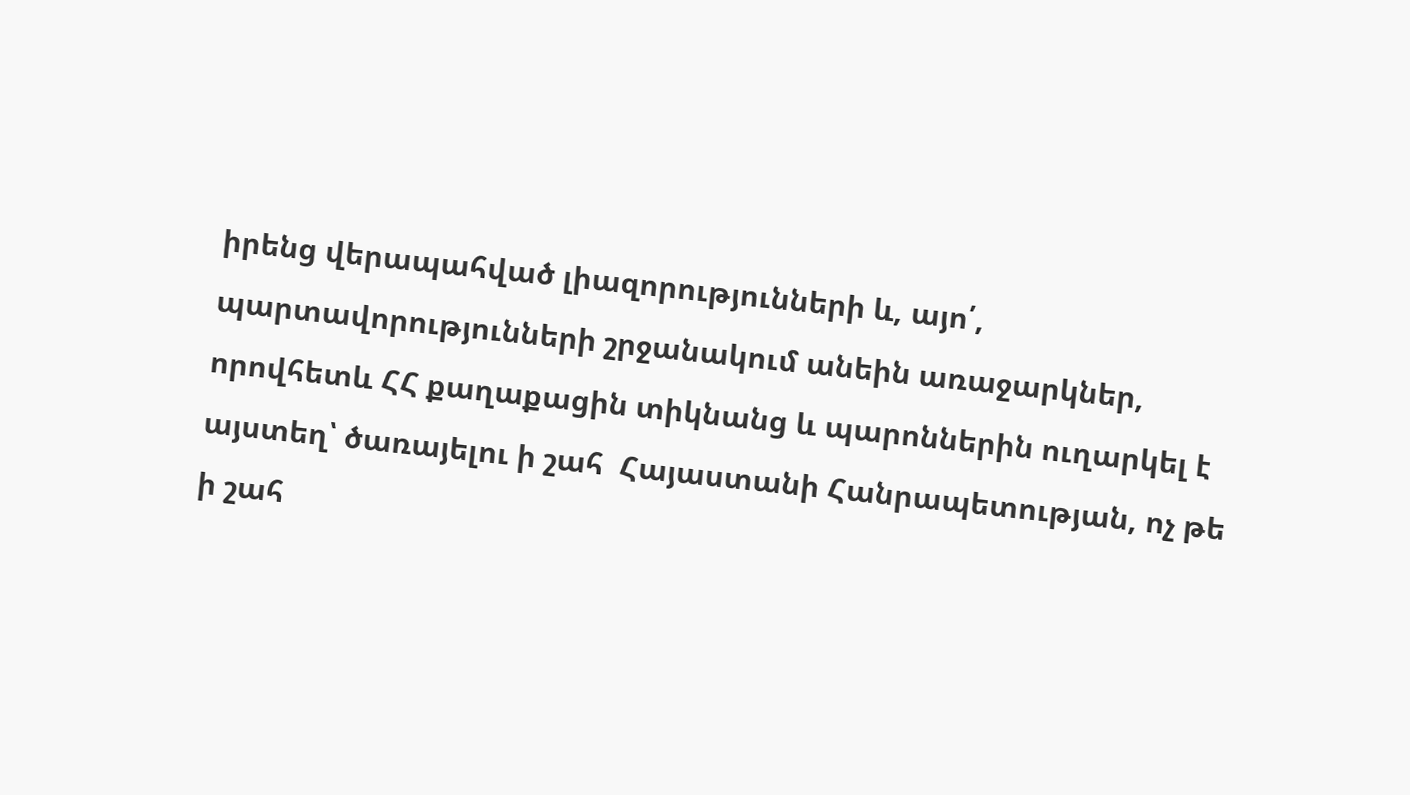իրենց վերապահված լիազորությունների և, այո՛, պարտավորությունների շրջանակում անեին առաջարկներ, որովհետև ՀՀ քաղաքացին տիկնանց և պարոններին ուղարկել է այստեղ՝ ծառայելու ի շահ  Հայաստանի Հանրապետության, ոչ թե ի շահ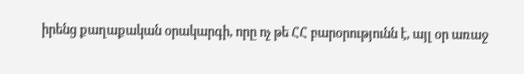իրենց քաղաքական օրակարգի, որը ոչ թե ՀՀ բարօրությունն է, այլ օր առաջ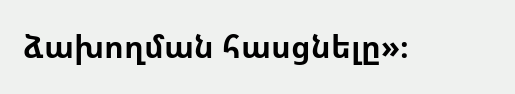ձախողման հասցնելը»։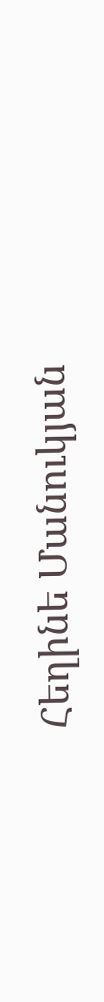Հեղինե Մանուկյան